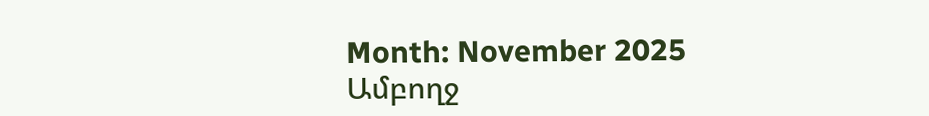Month: November 2025
Ամբողջ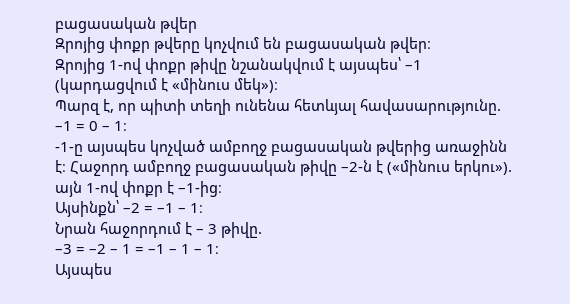բացասական թվեր
Զրոյից փոքր թվերը կոչվում են բացասական թվեր։
Զրոյից 1-ով փոքր թիվը նշանակվում է այսպես՝ –1 (կարդացվում է «մինուս մեկ»)։
Պարզ է, որ պիտի տեղի ունենա հետևյալ հավասարությունը. –1 = 0 – 1։
-1-ը այսպես կոչված ամբողջ բացասական թվերից առաջինն է։ Հաջորդ ամբողջ բացասական թիվը –2-ն է («մինուս երկու»). այն 1-ով փոքր է –1-ից։
Այսինքն՝ –2 = –1 – 1։
Նրան հաջորդում է – 3 թիվը.
–3 = –2 – 1 = –1 – 1 – 1։
Այսպես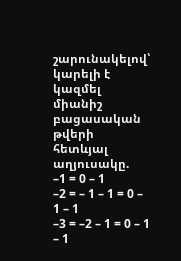շարունակելով՝ կարելի է կազմել միանիշ բացասական թվերի հետևյալ աղյուսակը.
–1 = 0 – 1
–2 = – 1 – 1 = 0 – 1 – 1
–3 = –2 – 1 = 0 – 1 – 1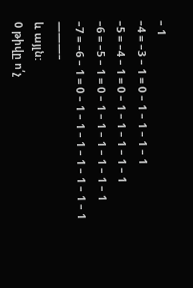– 1
–4 = –3 – 1 = 0 – 1 – 1 – 1 – 1
–5 = –4 – 1 = 0 – 1 – 1 – 1 – 1 – 1
–6 = –5 – 1 = 0 – 1 – 1 – 1 – 1 – 1 – 1
–7 = –6 – 1 = 0 – 1 – 1 – 1 – 1 – 1 – 1 – 1
———–
և այլն:
0 թիվը ո՛չ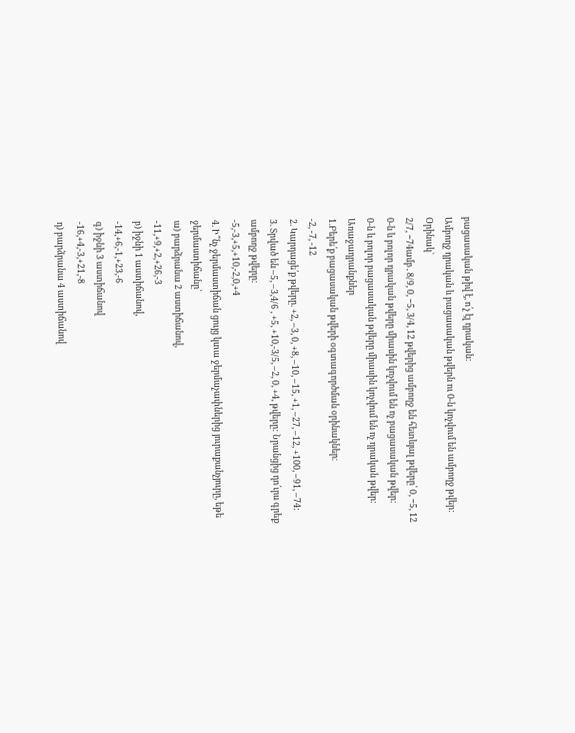բացասական թիվ է, ո՛չ էլ դրական:
Ամբողջ դրական և բացասական թվերն ու 0-ն կոչվում են ամբողջ թվեր:
Օրինակ`
2/7, −74ամբ․8/9, 0, −5, 3/4, 12 թվերից ամբողջ են հետևյալ թվերը՝ 0, −5, 12
0-ն և բոլոր դրական թվերը միասին կոչվում են ոչ բացասական թվեր:
0-ն և բոլոր բացասական թվերը միասին կոչվում են ոչ դրական թվեր:
Առաջադրանքներ
1.Բերե՛ք բացասական թվերի օգտագործման օրինակներ։
-2, -7, -12
2. Կարդացե՛ք թվերը. +2, –3, 0, +8, –10, –15, +1, –27, –12, +100, –91, –74:
3. Տրված են –5, –3,4/6 , +5, +10,-3/5, –2, 0, +4, թվերը: Նրանցից դո՛ւրս գրեք ամբողջ թվերը:
-5,-3,+5,+10,-2,0,+4
4. Ի՞նչ ջերմաստիճան ցույց կտա ջերմաչափներից յուրաքանչյուրը, եթե ջերմաստիճանը՝
ա) բարձրանա 2 աստիճանով,
-11,+9,+2,+26,-3
բ) իջնի 1 աստիճանով,
-14,+6,-1,+23,-6
գ) իջնի 3 աստիճանով
-16,+4,-3,+21,-8
դ) բարձրանա 4 աստիճանով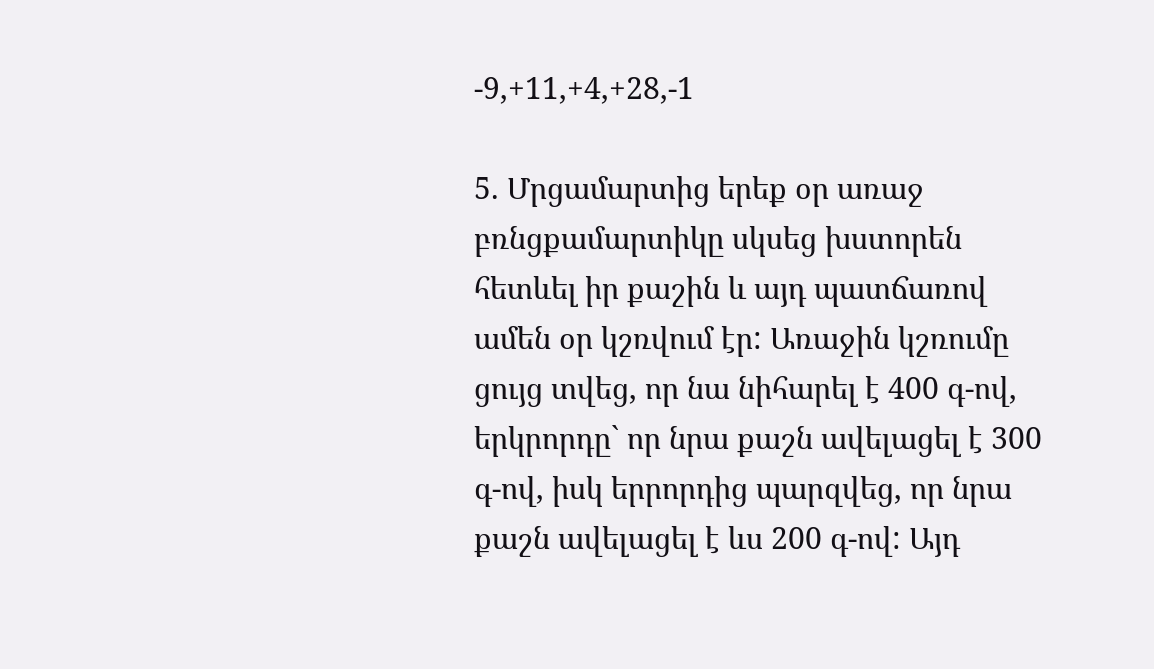-9,+11,+4,+28,-1

5. Մրցամարտից երեք օր առաջ բռնցքամարտիկը սկսեց խստորեն հետևել իր քաշին և այդ պատճառով ամեն օր կշռվում էր: Առաջին կշռումը ցույց տվեց, որ նա նիհարել է 400 գ-ով, երկրորդը` որ նրա քաշն ավելացել է 300 գ-ով, իսկ երրորդից պարզվեց, որ նրա քաշն ավելացել է ևս 200 գ-ով: Այդ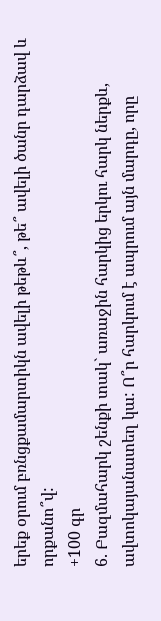երեք օրում բռնցքամարտիկն ավելի թեթև՞, թե՞ ավելի ծանր դարձավ և որքանո՞վ:
+100 գր
6. Բազմահարկ շենքի տակ` առաջին հարկից երկու հարկ ներքև, ավտոկայանատեղ կա: Ո՞ր հարկում է ապրում այն մարդը, որը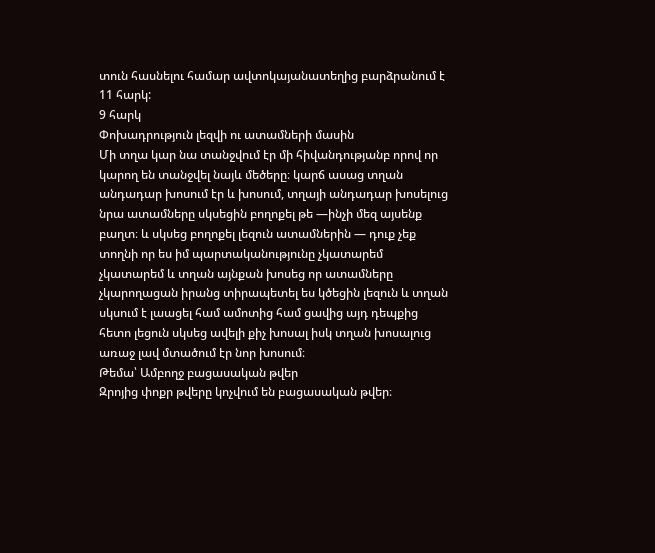տուն հասնելու համար ավտոկայանատեղից բարձրանում է 11 հարկ:
9 հարկ
Փոխադրություն լեզվի ու ատամների մասին
Մի տղա կար նա տանջվում էր մի հիվանդությանբ որով որ կարող են տանջվել նայև մեծերը։ կարճ ասաց տղան անդադար խոսում էր և խոսում, տղայի անդադար խոսելուց նրա ատամները սկսեցին բողոքել թե —ինչի մեզ այսենք բաղտ։ և սկսեց բողոքել լեզուն ատամներին — դուք չեք տողնի որ ես իմ պարտականությունը չկատարեմ չկատարեմ և տղան այնքան խոսեց որ ատամները չկարողացան իրանց տիրապետել ես կծեցին լեզուն և տղան սկսում է լաացել համ ամոտից համ ցավից այդ դեպքից հետո լեցուն սկսեց ավելի քիչ խոսալ իսկ տղան խոսալուց առաջ լավ մտածում էր նոր խոսում։
Թեմա՝ Ամբողջ բացասական թվեր
Զրոյից փոքր թվերը կոչվում են բացասական թվեր։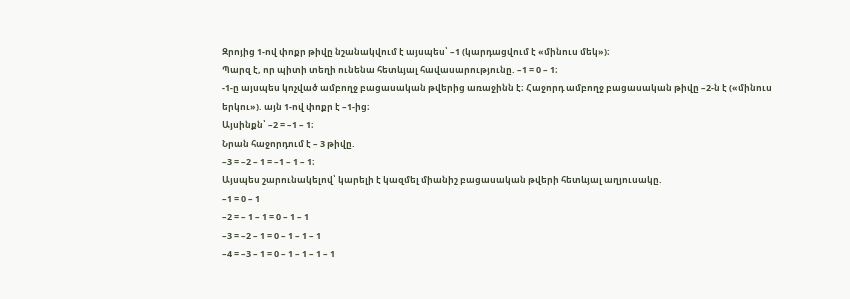Զրոյից 1-ով փոքր թիվը նշանակվում է այսպես՝ –1 (կարդացվում է «մինուս մեկ»)։
Պարզ է, որ պիտի տեղի ունենա հետևյալ հավասարությունը. –1 = 0 – 1։
-1-ը այսպես կոչված ամբողջ բացասական թվերից առաջինն է։ Հաջորդ ամբողջ բացասական թիվը –2-ն է («մինուս երկու»). այն 1-ով փոքր է –1-ից։
Այսինքն՝ –2 = –1 – 1։
Նրան հաջորդում է – 3 թիվը.
–3 = –2 – 1 = –1 – 1 – 1։
Այսպես շարունակելով՝ կարելի է կազմել միանիշ բացասական թվերի հետևյալ աղյուսակը.
–1 = 0 – 1
–2 = – 1 – 1 = 0 – 1 – 1
–3 = –2 – 1 = 0 – 1 – 1 – 1
–4 = –3 – 1 = 0 – 1 – 1 – 1 – 1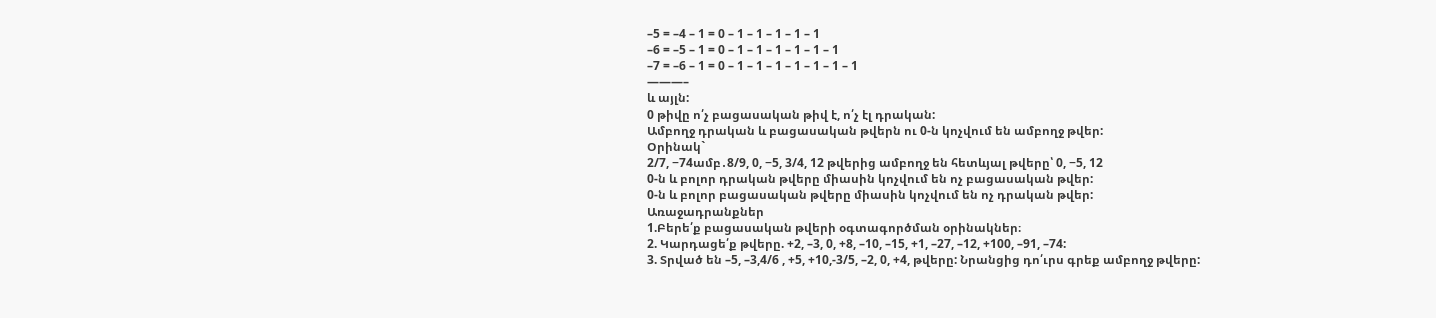–5 = –4 – 1 = 0 – 1 – 1 – 1 – 1 – 1
–6 = –5 – 1 = 0 – 1 – 1 – 1 – 1 – 1 – 1
–7 = –6 – 1 = 0 – 1 – 1 – 1 – 1 – 1 – 1 – 1
———–
և այլն:
0 թիվը ո՛չ բացասական թիվ է, ո՛չ էլ դրական:
Ամբողջ դրական և բացասական թվերն ու 0-ն կոչվում են ամբողջ թվեր:
Օրինակ`
2/7, −74ամբ․8/9, 0, −5, 3/4, 12 թվերից ամբողջ են հետևյալ թվերը՝ 0, −5, 12
0-ն և բոլոր դրական թվերը միասին կոչվում են ոչ բացասական թվեր:
0-ն և բոլոր բացասական թվերը միասին կոչվում են ոչ դրական թվեր:
Առաջադրանքներ
1.Բերե՛ք բացասական թվերի օգտագործման օրինակներ։
2. Կարդացե՛ք թվերը. +2, –3, 0, +8, –10, –15, +1, –27, –12, +100, –91, –74:
3. Տրված են –5, –3,4/6 , +5, +10,-3/5, –2, 0, +4, թվերը: Նրանցից դո՛ւրս գրեք ամբողջ թվերը: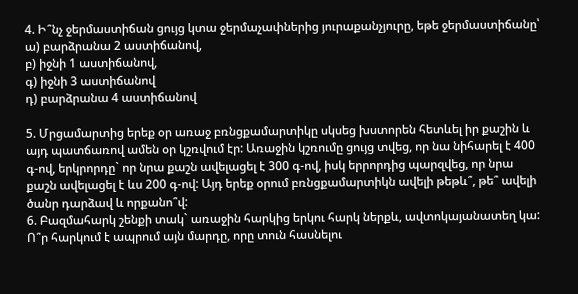4. Ի՞նչ ջերմաստիճան ցույց կտա ջերմաչափներից յուրաքանչյուրը, եթե ջերմաստիճանը՝
ա) բարձրանա 2 աստիճանով,
բ) իջնի 1 աստիճանով,
գ) իջնի 3 աստիճանով
դ) բարձրանա 4 աստիճանով

5. Մրցամարտից երեք օր առաջ բռնցքամարտիկը սկսեց խստորեն հետևել իր քաշին և այդ պատճառով ամեն օր կշռվում էր: Առաջին կշռումը ցույց տվեց, որ նա նիհարել է 400 գ-ով, երկրորդը` որ նրա քաշն ավելացել է 300 գ-ով, իսկ երրորդից պարզվեց, որ նրա քաշն ավելացել է ևս 200 գ-ով: Այդ երեք օրում բռնցքամարտիկն ավելի թեթև՞, թե՞ ավելի ծանր դարձավ և որքանո՞վ:
6. Բազմահարկ շենքի տակ` առաջին հարկից երկու հարկ ներքև, ավտոկայանատեղ կա: Ո՞ր հարկում է ապրում այն մարդը, որը տուն հասնելու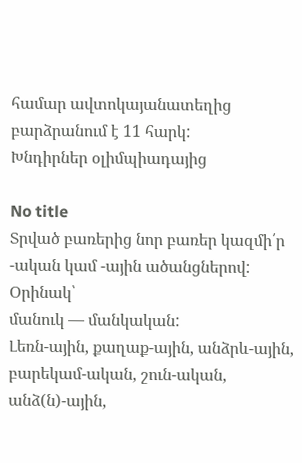համար ավտոկայանատեղից բարձրանում է 11 հարկ:
Խնդիրներ օլիմպիադայից

No title
Տրված բառերից նոր բառեր կազմի՛ր -ական կամ -ային ածանցներով:
Օրինակ՝
մանուկ — մանկական:
Լեռն-ային, քաղաք-ային, անձրև-ային, բարեկամ-ական, շուն-ական, անձ(ն)-ային,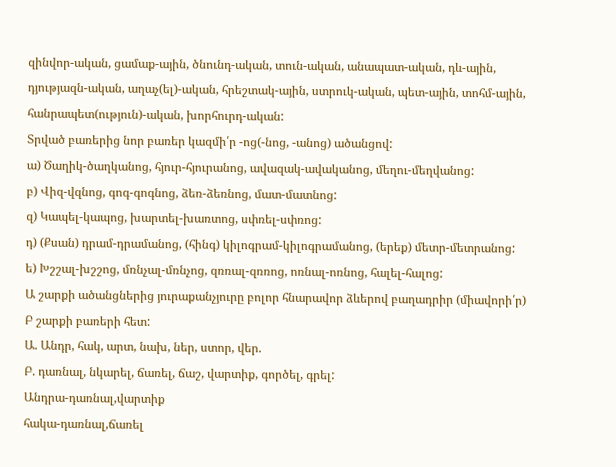զինվոր-ական, ցամաք-ային, ծնունդ-ական, տուն-ական, անապատ-ական, դև-ային, դյությազն-ական, աղաչ(ել)-ական, հրեշտակ-ային, ստրուկ-ական, պետ-ային, տոհմ-ային, հանրապետ(ություն)-ական, խորհուրդ-ական:
Տրված բառերից նոր բառեր կազմի՛ր -ոց(-նոց, -անոց) ածանցով:
ա) Ծաղիկ-ծաղկանոց, հյուր-հյուրանոց, ավազակ-ավականոց, մեղու-մեղվանոց:
բ) Վիզ-վզնոց, գոգ-գոգնոց, ձեռ-ձեռնոց, մատ-մատնոց:
զ) Կապել-կապոց, խարտել-խառտոց, սփռել-սփռոց:
դ) (Քսան) դրամ-դրամանոց, (հինգ) կիլոգրամ-կիլոգրամանոց, (երեք) մետր-մետրանոց:
ե) Խշշալ-խշշոց, մռնչալ-մռնչոց, զռռալ-զռռոց, ոռնալ-ոռնոց, հալել-հալոց:
Ա շարքի ածանցներից յուրաքանչյուրը բոլոր հնարավոր ձևերով բաղադրիր (միավորի՛ր) Բ շարքի բառերի հետ:
Ա. Անդր, հակ, արտ, նախ, ներ, ստոր, վեր.
Բ. դառնալ, նկարել, ճառել, ճաշ, վարտիք, գործել, գրել:
Անդրա-դառնալ,վարտիք
հակա-դառնալ,ճառել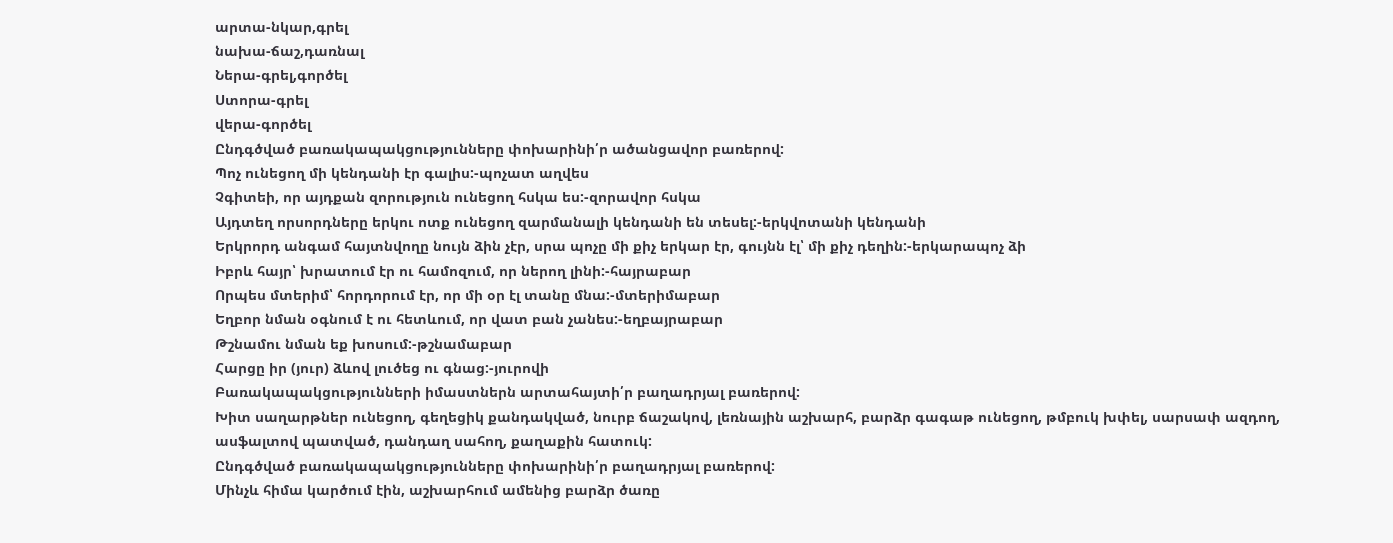արտա-նկար,գրել
նախա-ճաշ,դառնալ
Ներա-գրել,գործել
Ստորա-գրել
վերա-գործել
Ընդգծված բառակապակցությունները փոխարինի՛ր ածանցավոր բառերով:
Պոչ ունեցող մի կենդանի էր գալիս:-պոչատ աղվես
Չգիտեի, որ այդքան զորություն ունեցող հսկա ես:-զորավոր հսկա
Այդտեղ որսորդները երկու ոտք ունեցող զարմանալի կենդանի են տեսել:-երկվոտանի կենդանի
Երկրորդ անգամ հայտնվողը նույն ձին չէր, սրա պոչը մի քիչ երկար էր, գույնն էլ՝ մի քիչ դեղին:-երկարապոչ ձի
Իբրև հայր՝ խրատում էր ու համոզում, որ ներող լինի:-հայրաբար
Որպես մտերիմ՝ հորդորում էր, որ մի օր էլ տանը մնա:-մտերիմաբար
Եղբոր նման օգնում է ու հետևում, որ վատ բան չանես:-եղբայրաբար
Թշնամու նման եք խոսում:-թշնամաբար
Հարցը իր (յուր) ձևով լուծեց ու գնաց:-յուրովի
Բառակապակցությունների իմաստներն արտահայտի՛ր բաղադրյալ բառերով:
Խիտ սաղարթներ ունեցող, գեղեցիկ քանդակված, նուրբ ճաշակով, լեռնային աշխարհ, բարձր գագաթ ունեցող, թմբուկ խփել, սարսափ ազդող, ասֆալտով պատված, դանդաղ սահող, քաղաքին հատուկ:
Ընդգծված բառակապակցությունները փոխարինի՛ր բաղադրյալ բառերով:
Մինչև հիմա կարծում էին, աշխարհում ամենից բարձր ծառը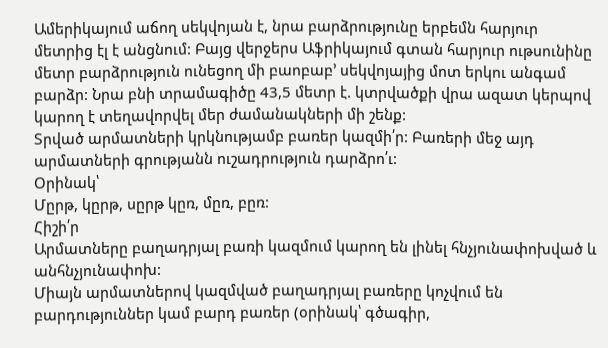Ամերիկայում աճող սեկվոյան է, նրա բարձրությունը երբեմն հարյուր մետրից էլ է անցնում: Բայց վերջերս Աֆրիկայում գտան հարյուր ութսունինը մետր բարձրություն ունեցող մի բաոբաբ’ սեկվոյայից մոտ երկու անգամ բարձր: Նրա բնի տրամագիծը 43,5 մետր է. կտրվածքի վրա ազատ կերպով կարող է տեղավորվել մեր ժամանակների մի շենք:
Տրված արմատների կրկնությամբ բառեր կազմի՛ր: Բառերի մեջ այդ արմատների գրությանն ուշադրություն դարձրո՛ւ:
Օրինակ՝
Մըրթ, կըրթ, սըրթ կըռ, մըռ, բըռ:
Հիշի՛ր
Արմատները բաղադրյալ բառի կազմում կարող են լինել հնչյունափոխված և անհնչյունափոխ:
Միայն արմատներով կազմված բաղադրյալ բառերը կոչվում են բարդություններ կամ բարդ բառեր (օրինակ՝ գծագիր,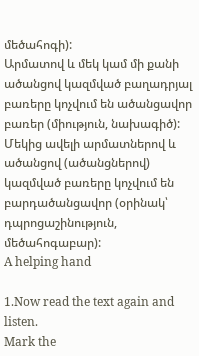մեծահոգի):
Արմատով և մեկ կամ մի քանի ածանցով կազմված բաղադրյալ բառերը կոչվում են ածանցավոր բառեր (միություն, նախագիծ):
Մեկից ավելի արմատներով և ածանցով (ածանցներով) կազմված բառերը կոչվում են բարդածանցավոր (օրինակ՝ դպրոցաշինություն, մեծահոգաբար):
A helping hand

1.Now read the text again and listen.
Mark the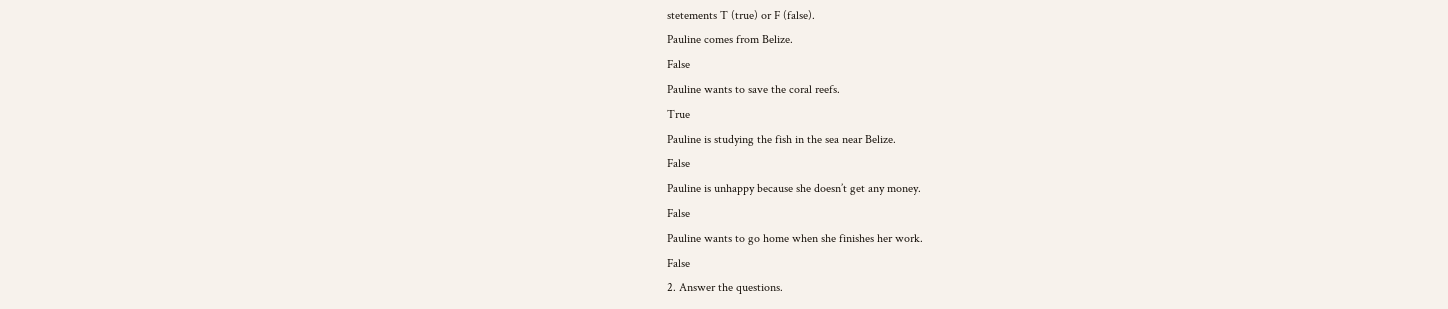stetements T (true) or F (false).
Pauline comes from Belize.
False
Pauline wants to save the coral reefs.
True
Pauline is studying the fish in the sea near Belize.
False
Pauline is unhappy because she doesn’t get any money.
False
Pauline wants to go home when she finishes her work.
False
2. Answer the questions.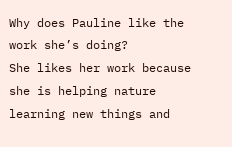Why does Pauline like the work she’s doing?
She likes her work because she is helping nature learning new things and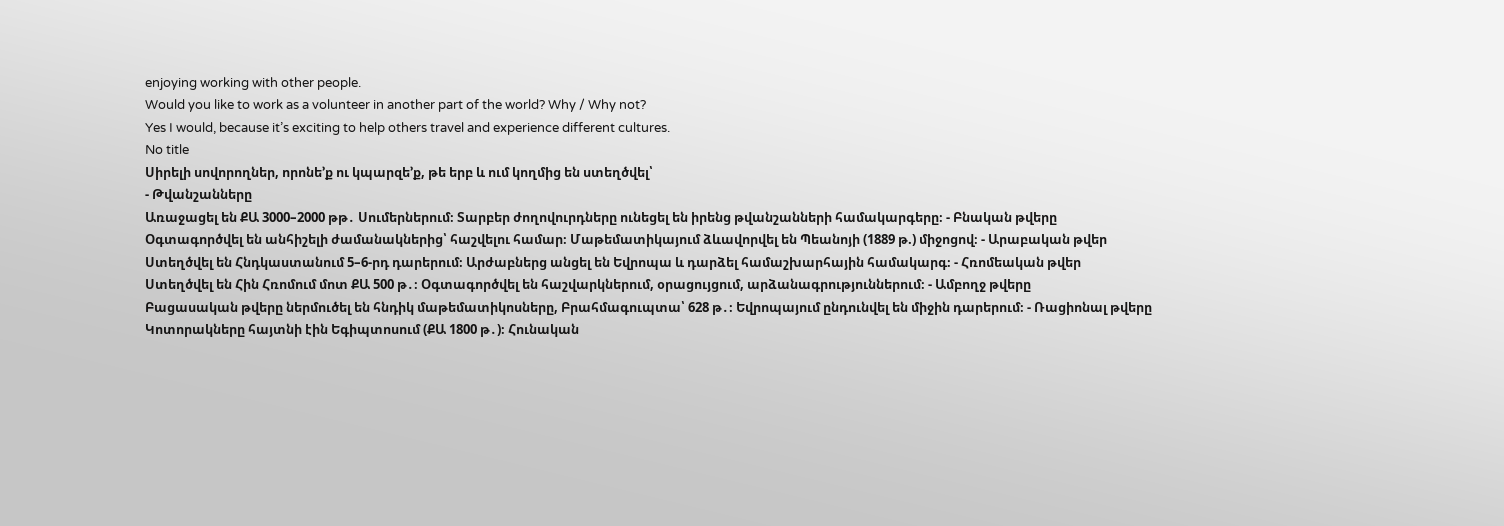enjoying working with other people.
Would you like to work as a volunteer in another part of the world? Why / Why not?
Yes I would, because it’s exciting to help others travel and experience different cultures.
No title
Սիրելի սովորողներ, որոնե’ք ու կպարզե’ք, թե երբ և ում կողմից են ստեղծվել՝
- Թվանշանները
Առաջացել են ՔԱ 3000–2000 թթ․ Սումերներում։ Տարբեր ժողովուրդները ունեցել են իրենց թվանշանների համակարգերը։ - Բնական թվերը
Օգտագործվել են անհիշելի ժամանակներից՝ հաշվելու համար։ Մաթեմատիկայում ձևավորվել են Պեանոյի (1889 թ.) միջոցով։ - Արաբական թվեր
Ստեղծվել են Հնդկաստանում 5–6-րդ դարերում։ Արժաբներց անցել են Եվրոպա և դարձել համաշխարհային համակարգ։ - Հռոմեական թվեր
Ստեղծվել են Հին Հռոմում մոտ ՔԱ 500 թ․։ Օգտագործվել են հաշվարկներում, օրացույցում, արձանագրություններում։ - Ամբողջ թվերը
Բացասական թվերը ներմուծել են հնդիկ մաթեմատիկոսները, Բրահմագուպտա՝ 628 թ․։ Եվրոպայում ընդունվել են միջին դարերում։ - Ռացիոնալ թվերը
Կոտորակները հայտնի էին Եգիպտոսում (ՔԱ 1800 թ․)։ Հունական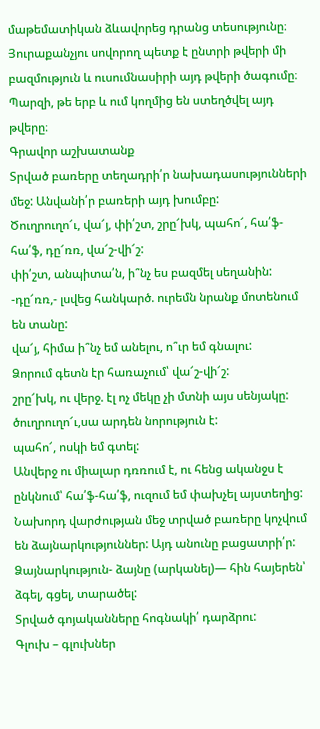մաթեմատիկան ձևավորեց դրանց տեսությունը։
Յուրաքանչյու սովորող պետք է ընտրի թվերի մի բազմություն և ուսումնասիրի այդ թվերի ծագումը։ Պարզի, թե երբ և ում կողմից են ստեղծվել այդ թվերը։
Գրավոր աշխատանք
Տրված բառերը տեղադրի՛ր նախադասությունների մեջ: Անվանի՛ր բառերի այդ խումբը:
Ծուղրուղո՜ւ, վա՜յ, փի՛շտ, շրը՜խկ, պահո՜, հա՛ֆ-հա՛ֆ, դը՜ռռ, վա՜շ-վի՜շ:
փի՛շտ, անպիտա՛ն, ի՞նչ ես բազմել սեղանին:
-դը՜ռռ,- լսվեց հանկարծ. ուրեմն նրանք մոտենում են տանը:
վա՜յ, հիմա ի՞նչ եմ անելու, ո՞ւր եմ գնալու:
Ձորում գետն էր հառաչում՝ վա՜շ-վի՜շ:
շրը՜խկ, ու վերջ. էլ ոչ մեկը չի մտնի այս սենյակը:
ծուղրուղո՜ւ,սա արդեն նորություն է:
պահո՜, ոսկի եմ գտել:
Անվերջ ու միալար դռռում է, ու հենց ականջս է ընկնում՝ հա՛ֆ-հա՛ֆ, ուզում եմ փախչել այստեղից:
Նախորդ վարժության մեջ տրված բառերը կոչվում են ձայնարկություններ: Այդ անունը բացատրի՛ր:
Ձայնարկություն- ձայնը (արկանել)— հին հայերեն՝ ձգել, գցել, տարածել:
Տրված գոյականները հոգնակի՛ դարձրու:
Գլուխ – գլուխներ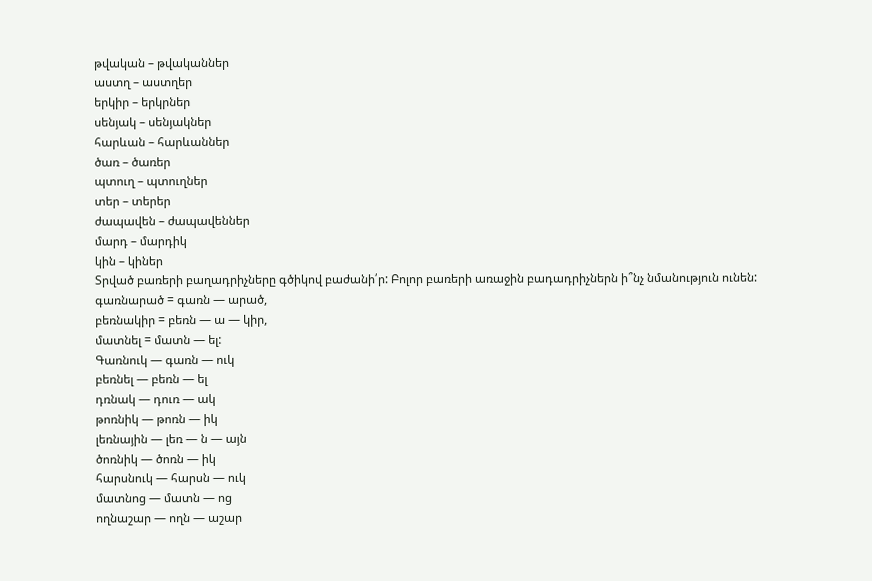թվական – թվականներ
աստղ – աստղեր
երկիր – երկրներ
սենյակ – սենյակներ
հարևան – հարևաններ
ծառ – ծառեր
պտուղ – պտուղներ
տեր – տերեր
ժապավեն – ժապավեններ
մարդ – մարդիկ
կին – կիներ
Տրված բառերի բաղադրիչները գծիկով բաժանի՛ր: Բոլոր բառերի առաջին բադադրիչներն ի՞նչ նմանություն ունեն:
գառնարած = գառն — արած,
բեռնակիր = բեռն — ա — կիր,
մատնել = մատն — ել:
Գառնուկ — գառն — ուկ
բեռնել — բեռն — ել
դռնակ — դուռ — ակ
թոռնիկ — թոռն — իկ
լեռնային — լեռ — ն — այն
ծոռնիկ — ծոռն — իկ
հարսնուկ — հարսն — ուկ
մատնոց — մատն — ոց
ողնաշար — ողն — աշար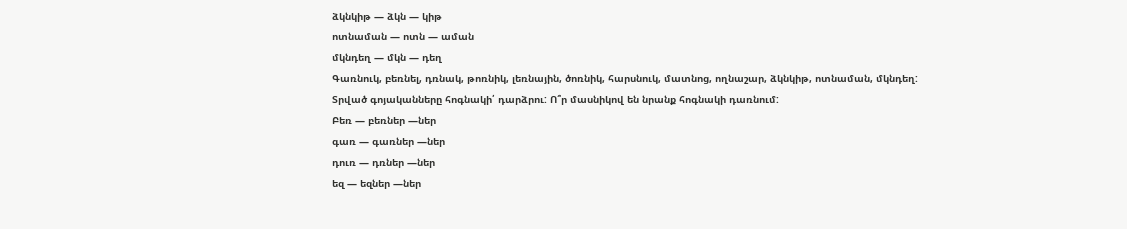ձկնկիթ — ձկն — կիթ
ոտնաման — ոտն — աման
մկնդեղ — մկն — դեղ
Գառնուկ, բեռնել, դռնակ, թոռնիկ, լեռնային, ծոռնիկ, հարսնուկ, մատնոց, ողնաշար, ձկնկիթ, ոտնաման, մկնդեղ:
Տրված գոյականները հոգնակի՛ դարձրու: Ո՞ր մասնիկով են նրանք հոգնակի դառնում:
Բեռ — բեռներ —ներ
գառ — գառներ —ներ
դուռ — դռներ —ներ
եզ — եզներ —ներ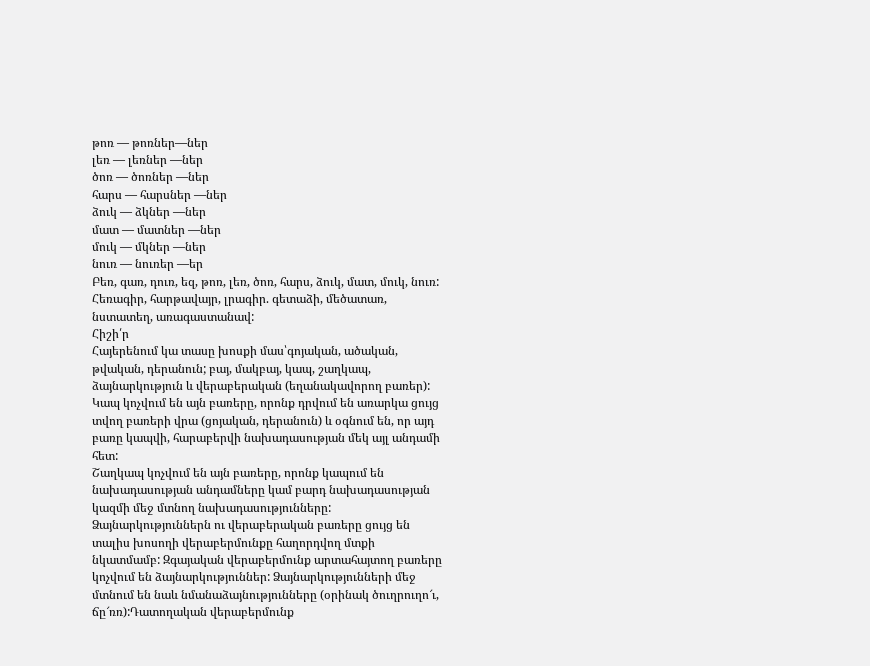թոռ — թոռներ—ներ
լեռ — լեռներ —ներ
ծոռ — ծոռներ —ներ
հարս — հարսներ —ներ
ձուկ — ձկներ —ներ
մատ — մատներ —ներ
մուկ — մկներ —ներ
նուռ — նուռեր —եր
Բեռ, գառ, դուռ, եզ, թոռ, լեռ, ծոռ, հարս, ձուկ, մատ, մուկ, նուռ:
Հեռագիր, հարթավայր, լրագիր. գետաձի, մեծատառ, նստատեղ, առագաստանավ:
Հիշի՛ր
Հայերենում կա տասը խոսքի մաս՝գոյական, ածական, թվական, դերանուն; բայ, մակբայ, կապ, շաղկապ, ձայնարկություն և վերաբերական (եղանակավորող բառեր):
Կապ կոչվում են այն բառերը, որոնք դրվում են առարկա ցույց տվող բառերի վրա (ցոյական, դերանուն) և օգնում են, որ այդ բառը կապվի, հարաբերվի նախադասության մեկ այլ անդամի հետ:
Շաղկապ կոչվում են այն բառերը, որոնք կապում են նախադասության անդամները կամ բարդ նախադասության կազմի մեջ մտնող նախադասությունները:
Ձայնարկություններն ու վերաբերական բառերը ցույց են տալիս խոսողի վերաբերմունքը հաղորդվող մտքի նկատմամբ: Զգայական վերաբերմունք արտահայտող բառերը կոչվում են ձայնարկություններ: Ձայնարկությունների մեջ մտնում են նաև նմանաձայնությունները (օրինակ ծուղրուղո՜ւ, ճը՜ռռ):Դատողական վերաբերմունք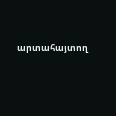արտահայտող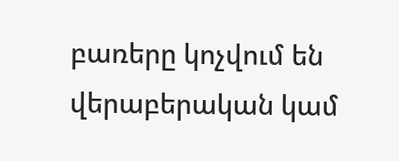բառերը կոչվում են վերաբերական կամ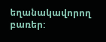եղանակավորող բառեր: